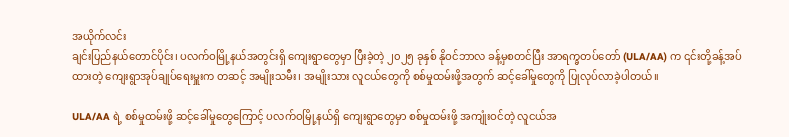အယိုက်လင်း
ချင်းပြည်နယ်တောင်ပိုင်း၊ ပလက်ဝမြို့နယ်အတွင်းရှိ ကျေးရွာတွေမှာ ပြီးခဲ့တဲ့ ၂၀၂၅ ခုနှစ် နိုဝင်ဘာလ ခန့်မှစတင်ပြီး အာရက္ခတပ်တော် (ULA/AA) က ၎င်းတို့ခန့်အပ်ထားတဲ့ ကျေးရွာအုပ်ချုပ်ရေးမှူးက တဆင့် အမျိုးသမီး၊ အမျိုးသား လူငယ်တွေကို စစ်မှုထမ်းဖို့အတွက် ဆင့်ခေါ်မှုတွေကို ပြုလုပ်လာခဲ့ပါတယ်။

ULA/AA ရဲ့ စစ်မှုထမ်းဖို့ ဆင့်ခေါ်မှုတွေကြောင့် ပလက်ဝမြို့နယ်ရှိ ကျေးရွာတွေမှာ စစ်မှုထမ်းဖို့ အကျုံးဝင်တဲ့ လူငယ်အ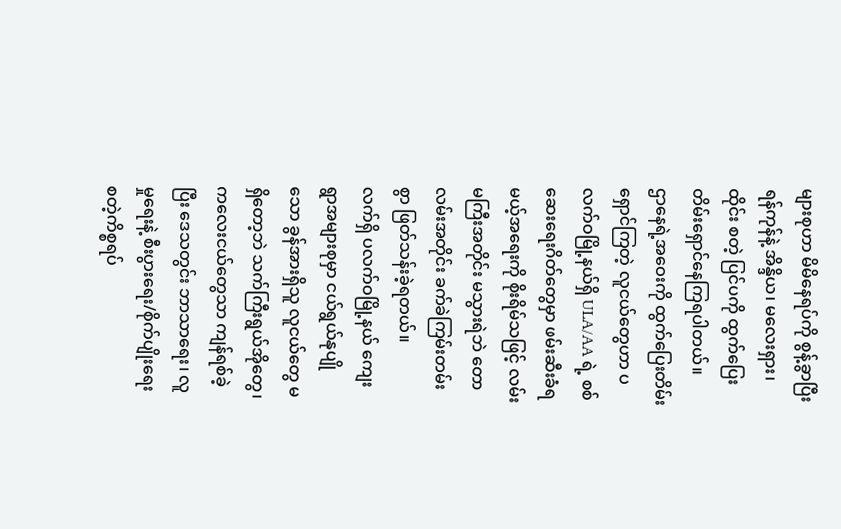များစုဟာ မိမိနေရပ်ကို စွန့်ခွာပြီး ရန်ကုန်နဲ့ အိန္ဒိယ၊ မလေးရှား၊ ထိုင်း စတဲ့ ပြင်ပကို ထွက်ပြေး တိမ်းရှောင်နေကြရပါတယ်။
ဌာနေရဲ့အဝေးကို ထွက်ပြေးတိမ်းရှောင်ကြတဲ့ လူငယ်တွေဟာ ပလက်ဝမြို့နယ်ရှိ ULA/AA ရဲ့ စစ်ဆေးရေးဂိတ်တွေမှာ ဖမ်းဆီးခံရမယ့်အရေးကို စိုးရိမ်သဖြင့် လမ်းမကြီးအတိုင်း မသွားရဲဘဲ တောလမ်းအတိုင်း ခက်ခဲကြမ်းတမ်းစွာ ဖြတ်သန်းခဲ့ရတယ်။
လက်ရှိ ပလက်ဝမြို့နယ် ကျေးရွာအများစုမှာ ငယ်ရွယ်နုပျိုသော ခွန်အားရှိသူ လူငယ်တွေ မရှိတော့ဘဲ သက်ကြီးရွယ်အိုတွေ၊ ကလေးငယ်တွေသာ ကျန်ရစ်ခဲ့ပြီး ဒေသတွင်း ဘာသာရေး၊ လူမှုရေးနဲ့ စီးပွားရေး/စိုက်ပျိုးရေး စတဲ့ကိစ္စရပ်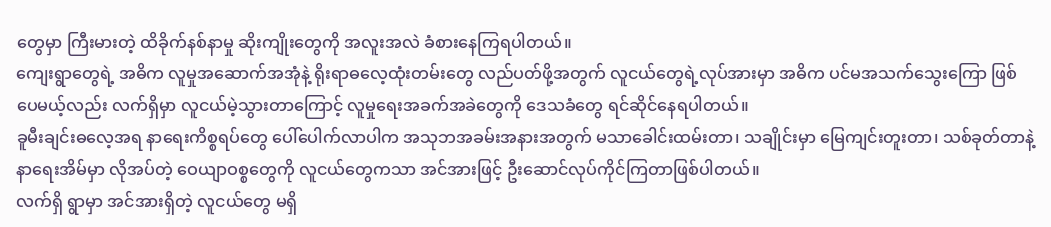တွေမှာ ကြီးမားတဲ့ ထိခိုက်နစ်နာမှု ဆိုးကျိုးတွေကို အလူးအလဲ ခံစားနေကြရပါတယ်။
ကျေးရွာတွေရဲ့ အဓိက လူမှုအဆောက်အအုံနဲ့ ရိုးရာဓလေ့ထုံးတမ်းတွေ လည်ပတ်ဖို့အတွက် လူငယ်တွေရဲ့လုပ်အားမှာ အဓိက ပင်မအသက်သွေးကြော ဖြစ်ပေမယ့်လည်း လက်ရှိမှာ လူငယ်မဲ့သွားတာကြောင့် လူမှုရေးအခက်အခဲတွေကို ဒေသခံတွေ ရင်ဆိုင်နေရပါတယ်။
ခူမီးချင်းဓလေ့အရ နာရေးကိစ္စရပ်တွေ ပေါ်ပေါက်လာပါက အသုဘအခမ်းအနားအတွက် မသာခေါင်းထမ်းတာ၊ သချိုင်းမှာ မြေကျင်းတူးတာ၊ သစ်ခုတ်တာနဲ့ နာရေးအိမ်မှာ လိုအပ်တဲ့ ဝေယျာဝစ္စတွေကို လူငယ်တွေကသာ အင်အားဖြင့် ဦးဆောင်လုပ်ကိုင်ကြတာဖြစ်ပါတယ်။
လက်ရှိ ရွာမှာ အင်အားရှိတဲ့ လူငယ်တွေ မရှိ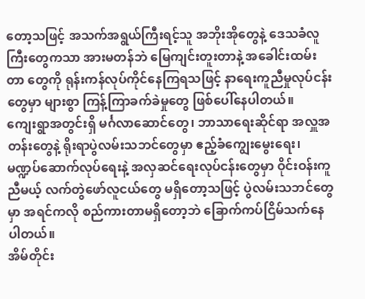တော့သဖြင့် အသက်အရွယ်ကြီးရင့်သူ အဘိုးအိုတွေနဲ့ ဒေသခံလူကြီးတွေကသာ အားမတန်ဘဲ မြေကျင်းတူးတာနဲ့ အခေါင်းထမ်းတာ တွေကို ရုန်းကန်လုပ်ကိုင်နေကြရသဖြင့် နာရေးကူညီမှုလုပ်ငန်းတွေမှာ များစွာ ကြန့်ကြာခက်ခဲမှုတွေ ဖြစ်ပေါ်နေပါတယ်။
ကျေးရွာအတွင်းရှိ မင်္ဂလာဆောင်တွေ၊ ဘာသာရေးဆိုင်ရာ အလှူအတန်းတွေနဲ့ ရိုးရာပွဲလမ်းသဘင်တွေမှာ ဧည့်ခံကျွေးမွေးရေး၊ မဏ္ဍပ်ဆောက်လုပ်ရေးနဲ့ အလှဆင်ရေးလုပ်ငန်းတွေမှာ ဝိုင်းဝန်းကူညီမယ့် လက်တွဲဖော်လူငယ်တွေ မရှိတော့သဖြင့် ပွဲလမ်းသဘင်တွေမှာ အရင်ကလို စည်ကားတာမရှိတော့ဘဲ ခြောက်ကပ်ငြိမ်သက်နေပါတယ်။
အိမ်တိုင်း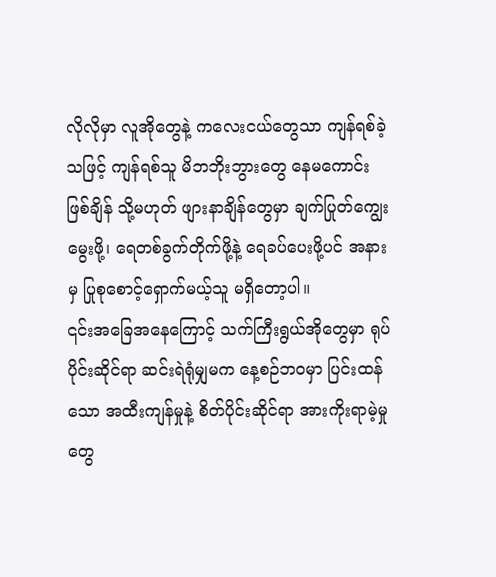လိုလိုမှာ လူအိုတွေနဲ့ ကလေးငယ်တွေသာ ကျန်ရစ်ခဲ့သဖြင့် ကျန်ရစ်သူ မိဘဘိုးဘွားတွေ နေမကောင်းဖြစ်ချိန် သို့မဟုတ် ဖျားနာချိန်တွေမှာ ချက်ပြုတ်ကျွေးမွေးဖို့၊ ရေတစ်ခွက်တိုက်ဖို့နဲ့ ရေခပ်ပေးဖို့ပင် အနားမှ ပြုစုစောင့်ရှောက်မယ့်သူ မရှိတော့ပါ။
၎င်းအခြေအနေကြောင့် သက်ကြီးရွယ်အိုတွေမှာ ရုပ်ပိုင်းဆိုင်ရာ ဆင်းရဲရုံမျှမက နေ့စဉ်ဘဝမှာ ပြင်းထန်သော အထီးကျန်မှုနဲ့ စိတ်ပိုင်းဆိုင်ရာ အားကိုးရာမဲ့မှုတွေ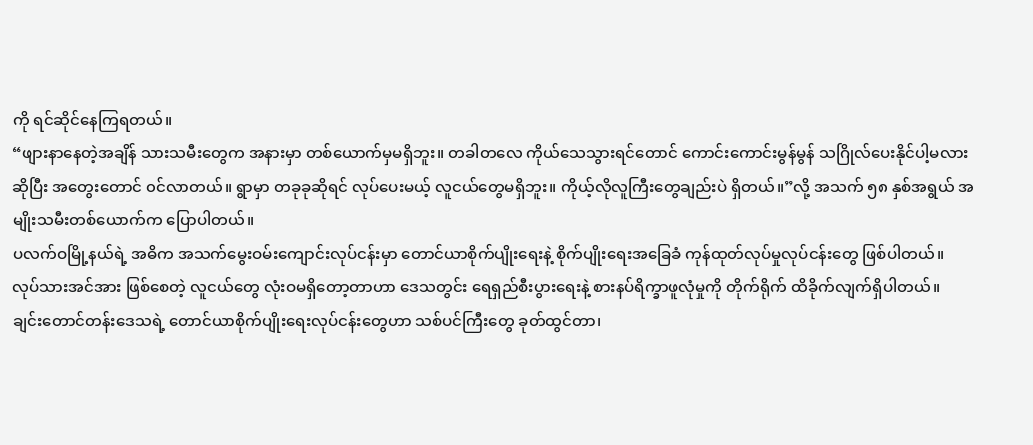ကို ရင်ဆိုင်နေကြရတယ်။
“ဖျားနာနေတဲ့အချိန် သားသမီးတွေက အနားမှာ တစ်ယောက်မှမရှိဘူး။ တခါတလေ ကိုယ်သေသွားရင်တောင် ကောင်းကောင်းမွန်မွန် သဂြိုလ်ပေးနိုင်ပါ့မလားဆိုပြီး အတွေးတောင် ၀င်လာတယ်။ ရွာမှာ တခုခုဆိုရင် လုပ်ပေးမယ့် လူငယ်တွေမရှိဘူး။ ကိုယ့်လိုလူကြီးတွေချည်းပဲ ရှိတယ်။”လို့ အသက် ၅၈ နှစ်အရွယ် အမျိုးသမီးတစ်ယောက်က ပြောပါတယ်။
ပလက်ဝမြို့နယ်ရဲ့ အဓိက အသက်မွေးဝမ်းကျောင်းလုပ်ငန်းမှာ တောင်ယာစိုက်ပျိုးရေးနဲ့ စိုက်ပျိုးရေးအခြေခံ ကုန်ထုတ်လုပ်မှုလုပ်ငန်းတွေ ဖြစ်ပါတယ်။
လုပ်သားအင်အား ဖြစ်စေတဲ့ လူငယ်တွေ လုံးဝမရှိတော့တာဟာ ဒေသတွင်း ရေရှည်စီးပွားရေးနဲ့ စားနပ်ရိက္ခာဖူလုံမှုကို တိုက်ရိုက် ထိခိုက်လျက်ရှိပါတယ်။
ချင်းတောင်တန်းဒေသရဲ့ တောင်ယာစိုက်ပျိုးရေးလုပ်ငန်းတွေဟာ သစ်ပင်ကြီးတွေ ခုတ်ထွင်တာ၊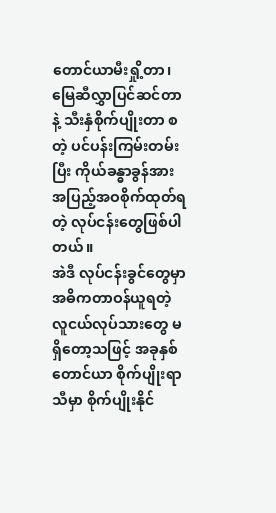တောင်ယာမီးရှို့တာ၊ မြေဆီလွှာပြင်ဆင်တာနဲ့ သီးနှံစိုက်ပျိုးတာ စတဲ့ ပင်ပန်းကြမ်းတမ်းပြီး ကိုယ်ခန္ဓာခွန်အား အပြည့်အဝစိုက်ထုတ်ရတဲ့ လုပ်ငန်းတွေဖြစ်ပါတယ်။
အဲဒီ လုပ်ငန်းခွင်တွေမှာ အဓိကတာဝန်ယူရတဲ့ လူငယ်လုပ်သားတွေ မရှိတော့သဖြင့် အခုနှစ် တောင်ယာ စိုက်ပျိုးရာသီမှာ စိုက်ပျိုးနိုင်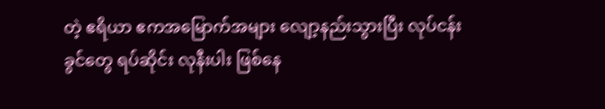တဲ့ ဧရိယာ ဧကအမြောက်အများ လျော့နည်းသွားပြီး လုပ်ငန်းခွင်တွေ ရပ်ဆိုင်း လုနီးပါး ဖြစ်နေ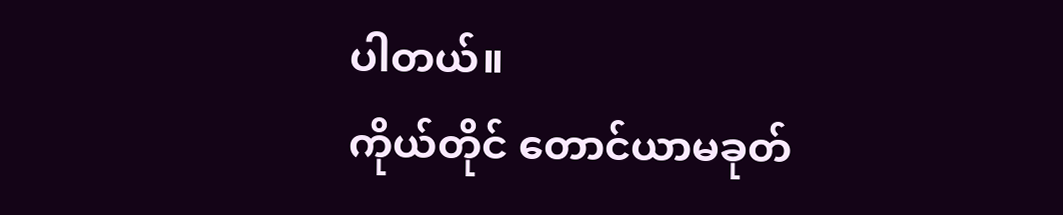ပါတယ်။
ကိုယ်တိုင် တောင်ယာမခုတ်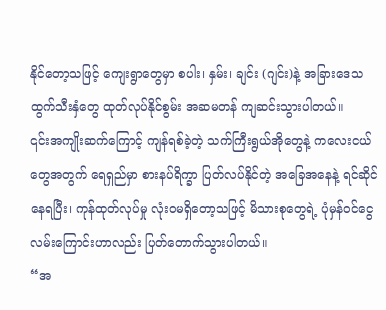နိုင်တော့သဖြင့် ကျေးရွာတွေမှာ စပါး၊ နှမ်း၊ ချင်း (ဂျင်း)နဲ့ အခြားဒေသ ထွက်သီးနှံတွေ ထုတ်လုပ်နိုင်စွမ်း အဆမတန် ကျဆင်းသွားပါတယ်။
၎င်းအကျိုးဆက်ကြောင့် ကျန်ရစ်ခဲ့တဲ့ သက်ကြီးရွယ်အိုတွေနဲ့ ကလေးငယ်တွေအတွက် ရေရှည်မှာ စားနပ်ရိက္ခာ ပြတ်လပ်နိုင်တဲ့ အခြေအနေနဲ့ ရင်ဆိုင်နေရပြီး၊ ကုန်ထုတ်လုပ်မှု လုံးဝမရှိတော့သဖြင့် မိသားစုတွေရဲ့ ပုံမှန်ဝင်ငွေ လမ်းကြောင်းဟာလည်း ပြတ်တောက်သွားပါတယ်။
“အ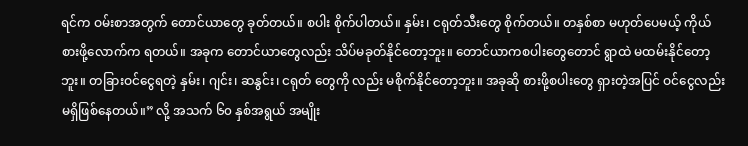ရင်က ဝမ်းစာအတွက် တောင်ယာတွေ ခုတ်တယ်။ စပါး စိုက်ပါတယ်။ နှမ်း၊ ငရုတ်သီးတွေ စိုက်တယ်။ တနှစ်စာ မဟုတ်ပေမယ့် ကိုယ်စားဖို့လောက်က ရတယ်။ အခုက တောင်ယာတွေလည်း သိပ်မခုတ်နိုင်တော့ဘူး။ တောင်ယာကစပါးတွေတောင် ရွာထဲ မထမ်းနိုင်တော့ဘူး။ တခြားဝင်ငွေရတဲ့ နှမ်း၊ ဂျင်း၊ ဆနွင်း၊ ငရုတ် တွေကို လည်း မစိုက်နိုင်တော့ဘူး။ အခုဆို စားဖို့စပါးတွေ ရှားတဲ့အပြင် ဝင်ငွေလည်း မရှိဖြစ်နေတယ်။” လို့ အသက် ၆၀ နှစ်အရွယ် အမျိုး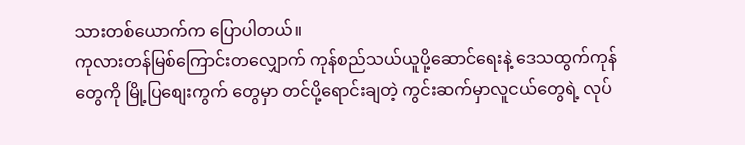သားတစ်ယောက်က ပြောပါတယ်။
ကုလားတန်မြစ်ကြောင်းတလျှောက် ကုန်စည်သယ်ယူပို့ဆောင်ရေးနဲ့ ဒေသထွက်ကုန်တွေကို မြို့ပြစျေးကွက် တွေမှာ တင်ပို့ရောင်းချတဲ့ ကွင်းဆက်မှာလူငယ်တွေရဲ့ လုပ်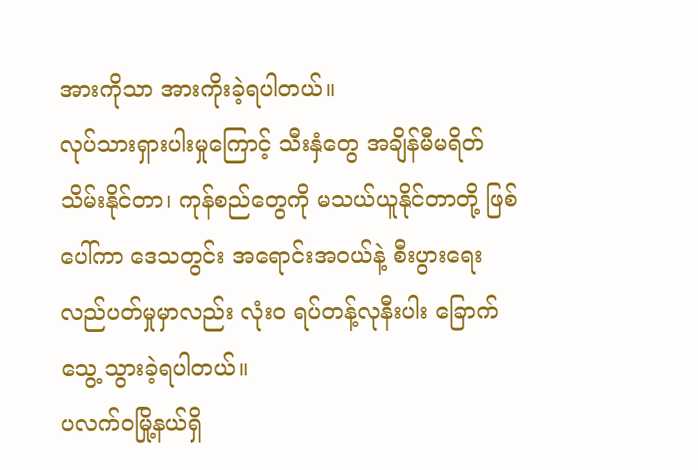အားကိုသာ အားကိုးခဲ့ရပါတယ်။
လုပ်သားရှားပါးမှုကြောင့် သီးနှံတွေ အချိန်မီမရိတ်သိမ်းနိုင်တာ၊ ကုန်စည်တွေကို မသယ်ယူနိုင်တာတို့ ဖြစ်ပေါ်ကာ ဒေသတွင်း အရောင်းအဝယ်နဲ့ စီးပွားရေးလည်ပတ်မှုမှာလည်း လုံးဝ ရပ်တန့်လုနီးပါး ခြောက်သွေ့ သွားခဲ့ရပါတယ်။
ပလက်ဝမြို့နယ်ရှိ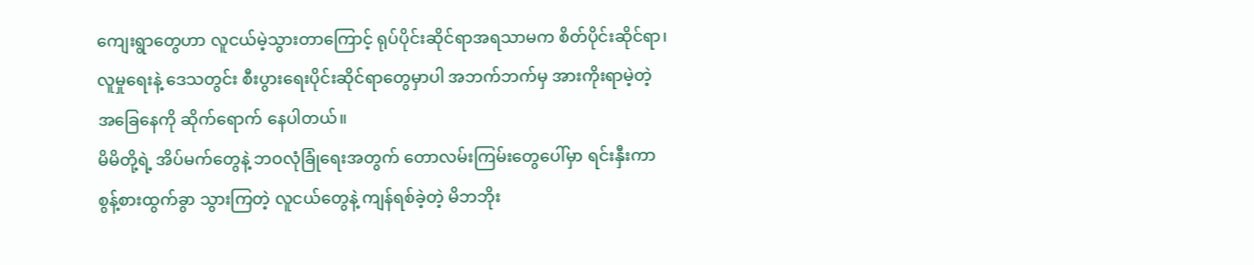ကျေးရွာတွေဟာ လူငယ်မဲ့သွားတာကြောင့် ရုပ်ပိုင်းဆိုင်ရာအရသာမက စိတ်ပိုင်းဆိုင်ရာ၊ လူမှုရေးနဲ့ ဒေသတွင်း စီးပွားရေးပိုင်းဆိုင်ရာတွေမှာပါ အဘက်ဘက်မှ အားကိုးရာမဲ့တဲ့ အခြေနေကို ဆိုက်ရောက် နေပါတယ်။
မိမိတို့ရဲ့ အိပ်မက်တွေနဲ့ ဘဝလုံခြုံရေးအတွက် တောလမ်းကြမ်းတွေပေါ်မှာ ရင်းနှီးကာ စွန့်စားထွက်ခွာ သွားကြတဲ့ လူငယ်တွေနဲ့ ကျန်ရစ်ခဲ့တဲ့ မိဘဘိုး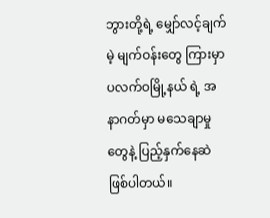ဘွားတို့ရဲ့ မျှော်လင့်ချက်မဲ့ မျက်ဝန်းတွေ ကြားမှာ ပလက်ဝမြို့နယ် ရဲ့ အနာဂတ်မှာ မသေချာမှုတွေနဲ့ ပြည့်နှက်နေဆဲ ဖြစ်ပါတယ်။